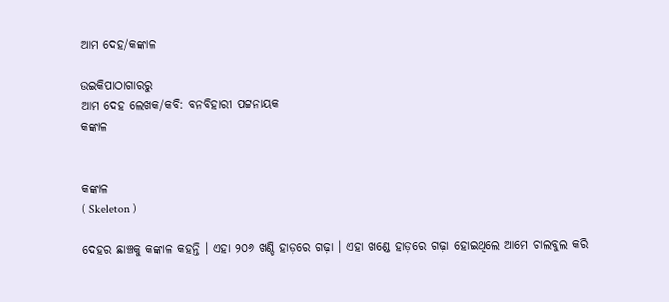ଆମ ଦେହ/କଙ୍କାଳ

ଉଇକିପାଠାଗାର‌ରୁ
ଆମ ଦେହ ଲେଖକ/କବି: ବନବିହାରୀ ପଟ୍ଟନାୟକ
କଙ୍କାଳ


କଙ୍କାଳ
( Skeleton )

ଦେହର ଛାଞ୍ଚକୁ କଙ୍କାଳ କହନ୍ତି । ଏହା ୨୦୬ ଖଣ୍ଡି ହାଡ଼ରେ ଗଢ଼ା । ଏହା ଖଣ୍ଡେ ହାଡ଼ରେ ଗଢ଼ା ହୋଇଥିଲେ ଆମେ ଚାଲବୁଲ କରି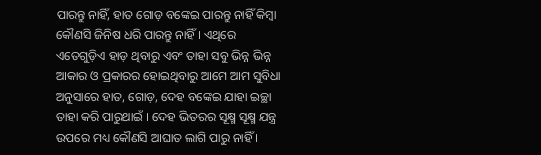ପାରନ୍ତୁ ନାହିଁ, ହାତ ଗୋଡ଼ ବଙ୍କେଇ ପାରନ୍ତୁ ନାହିଁ କିମ୍ବା କୌଣସି ଜିନିଷ ଧରି ପାରନ୍ତୁ ନାହିଁ । ଏଥିରେ ଏତେଗୁଡ଼ିଏ ହାଡ଼ ଥିବାରୁ ଏବଂ ତାହା ସବୁ ଭିନ୍ନ ଭିନ୍ନ ଆକାର ଓ ପ୍ରକାରର ହୋଇଥିବାରୁ ଆମେ ଆମ ସୁବିଧା ଅନୁସାରେ ହାତ, ଗୋଡ଼, ଦେହ ବଙ୍କେଇ ଯାହା ଇଚ୍ଛା ତାହା କରି ପାରୁଥାଇଁ । ଦେହ ଭିତରର ସୂକ୍ଷ୍ମ ସୂକ୍ଷ୍ମ ଯନ୍ତ୍ର ଉପରେ ମଧ୍ୟ କୌଣସି ଆଘାତ ଲାଗି ପାରୁ ନାହିଁ ।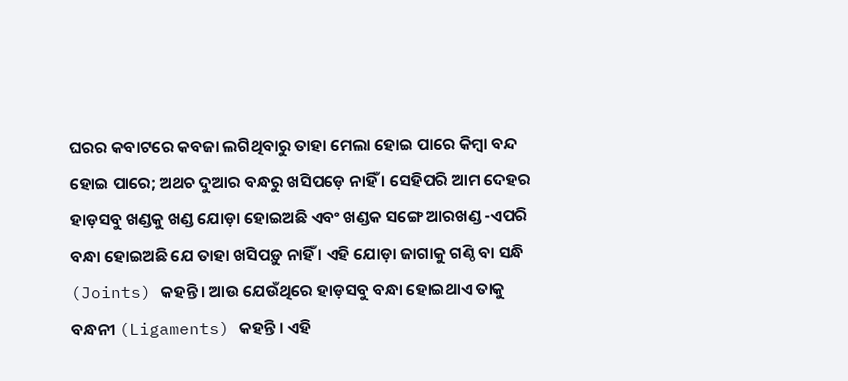ଘରର କବାଟରେ କବଜା ଲଗିଥିବାରୁ ତାହା ମେଲା ହୋଇ ପାରେ କିମ୍ବା ବନ୍ଦ ହୋଇ ପାରେ; ଅଥଚ ଦୁଆର ବନ୍ଧରୁ ଖସିପଡ଼େ ନାହିଁ । ସେହିପରି ଆମ ଦେହର ହାଡ଼ସବୁ ଖଣ୍ଡକୁ ଖଣ୍ଡ ଯୋଡ଼ା ହୋଇଅଛି ଏବଂ ଖଣ୍ଡକ ସଙ୍ଗେ ଆରଖଣ୍ଡ -ଏପରି ବନ୍ଧା ହୋଇଅଛି ଯେ ତାହା ଖସିପଡ଼ୁ ନାହିଁ । ଏହି ଯୋଡ଼ା ଜାଗାକୁ ଗଣ୍ଠି ବା ସନ୍ଧି (Joints) କହନ୍ତି । ଆଉ ଯେଉଁଥିରେ ହାଡ଼ସବୁ ବନ୍ଧା ହୋଇଥାଏ ତାକୁ ବନ୍ଧନୀ (Ligaments) କହନ୍ତି । ଏହି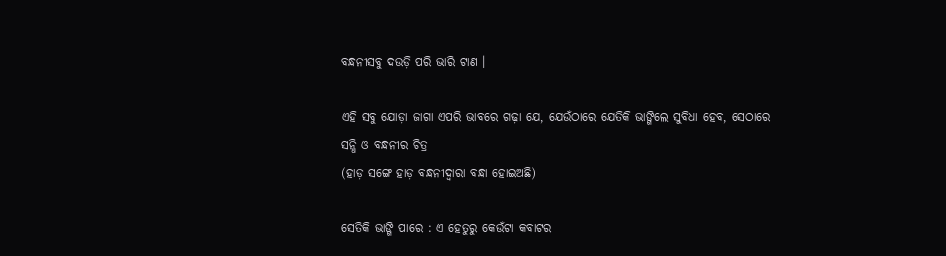ବନ୍ଧନୀସବୁ ଦଉଡ଼ି ପରି ଭାରି ଟାଣ ।

ଏହି ସବୁ ଯୋଡ଼ା ଜାଗା ଏପରି ଭାବରେ ଗଢ଼ା ଯେ, ଯେଉଁଠାରେ ଯେତିକି ଭାଙ୍ଗିଲେ ସୁବିଧା ହେବ, ସେଠାରେ
ସନ୍ଧି ଓ ବନ୍ଧନୀର ଚିତ୍ର
(ହାଡ଼ ସଙ୍ଗେ ହାଡ଼ ବନ୍ଧନୀଦ୍ୱାରା ବନ୍ଧା ହୋଇଅଛି)

ସେତିକି ଭାଙ୍ଗି ପାରେ : ଏ ହେତୁରୁ କେଉଁଟା କବାଟର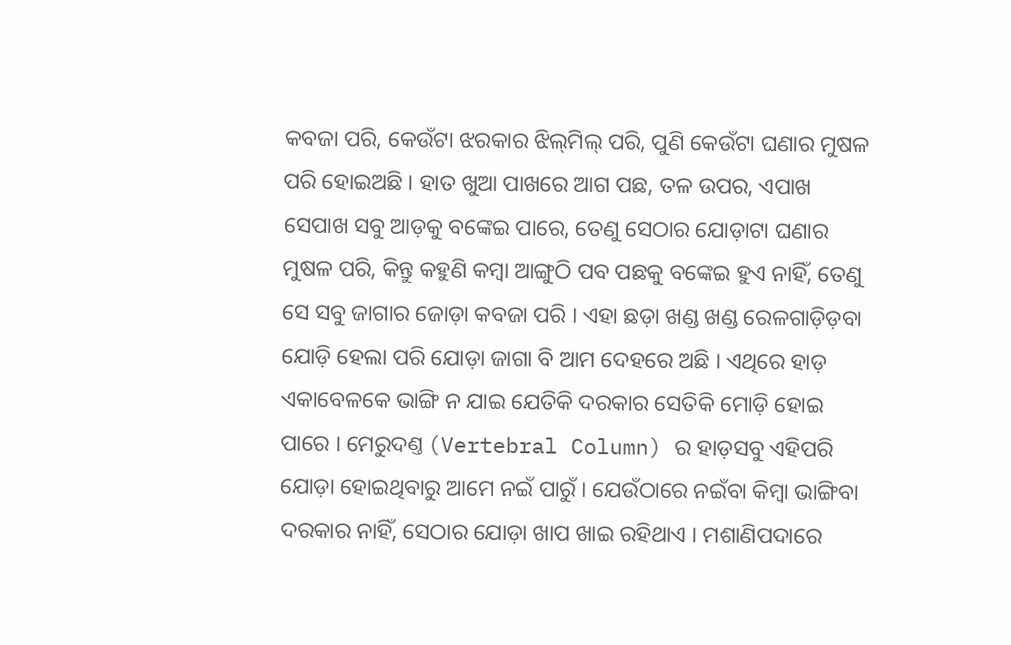କବଜା ପରି, କେଉଁଟା ଝରକାର ଝିଲ୍‌ମିଲ୍ ପରି, ପୁଣି କେଉଁଟା ଘଣାର ମୁଷଳ ପରି ହୋଇଅଛି । ହାତ ଖୁଆ ପାଖରେ ଆଗ ପଛ, ତଳ ଉପର, ଏପାଖ ସେପାଖ ସବୁ ଆଡ଼କୁ ବଙ୍କେଇ ପାରେ, ତେଣୁ ସେଠାର ଯୋଡ଼ାଟା ଘଣାର ମୁଷଳ ପରି, କିନ୍ତୁ କ‌ହୁଣି କମ୍ବା ଆଙ୍ଗୁଠି ପବ ପଛକୁ ବଙ୍କେଇ ହୁଏ ନାହିଁ, ତେଣୁ ସେ ସବୁ ଜାଗାର ଜୋଡ଼ା କବଜା ପରି । ଏହା ଛଡ଼ା ଖଣ୍ଡ ଖଣ୍ଡ ରେଳଗାଡ଼ିଡ଼ବା ଯୋଡ଼ି ହେଲା ପରି ଯୋଡ଼ା ଜାଗା ବି ଆମ ଦେହରେ ଅଛି । ଏଥିରେ ହାଡ଼ ଏକାବେଳକେ ଭାଙ୍ଗି ନ ଯାଇ ଯେତିକି ଦରକାର ସେତିକି ମୋଡ଼ି ହୋଇ ପାରେ । ମେରୁଦଣ୍ତ (Vertebral Column) ର ହାଡ଼ସବୁ ଏହିପରି ଯୋଡ଼ା ହୋଇଥିବାରୁ ଆମେ ନଇଁ ପାରୁଁ । ଯେଉଁଠାରେ ନଇଁବା କିମ୍ବା ଭାଙ୍ଗିବା ଦରକାର ନାହିଁ, ସେଠାର ଯୋଡ଼ା ଖାପ ଖାଇ ରହିଥାଏ । ମଶାଣିପଦାରେ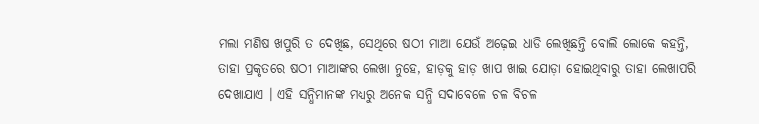ମଲା ମଣିଷ ଖପୁରି ତ ଦେଖିଛ, ସେଥିରେ ଷଠୀ ମାଆ ଯେଉଁ ଅଢ଼େଇ ଧାଡି ଲେଖିଛନ୍ତି ବୋଲି ଲୋକେ କ‌ହନ୍ତି, ତାହା ପ୍ରକୃତରେ ଷଠୀ ମାଆଙ୍କର ଲେଖା ନୁହେ, ହାଡ଼କୁ ହାଡ଼ ଖାପ ଖାଇ ଯୋଡ଼ା ହୋଇଥିବାରୁ ତାହା ଲେଖାପରି ଦେଖାଯାଏ । ଏହି ସନ୍ଧିମାନଙ୍କ ମଧ୍ୟରୁ ଅନେକ ସନ୍ଧି ସଦାବେଳେ ଚଳ ବିଚଳ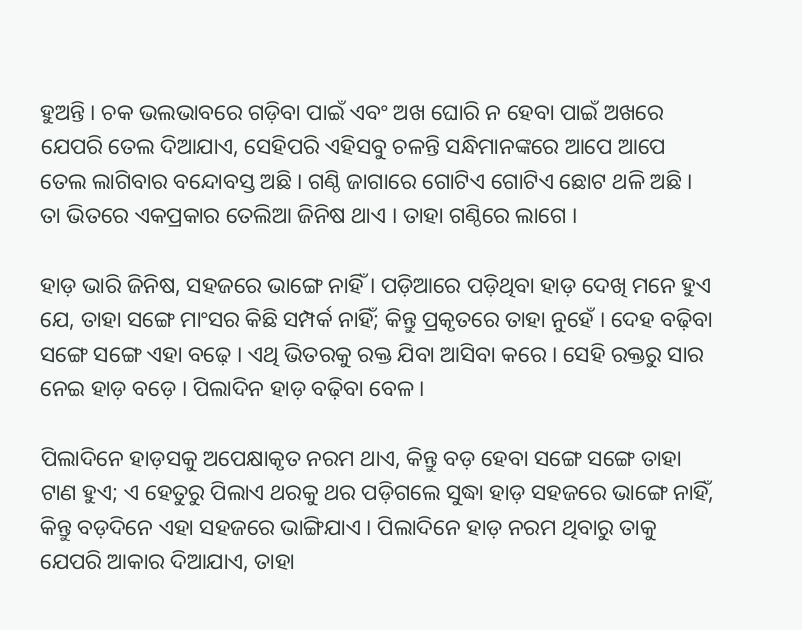ହୁଅନ୍ତି । ଚକ ଭଲଭାବରେ ଗଡ଼ିବା ପାଇଁ ଏବଂ ଅଖ ଘୋରି ନ ହେବା ପାଇଁ ଅଖରେ ଯେପରି ତେଲ ଦିଆଯାଏ, ସେହିପରି ଏହିସବୁ ଚଳନ୍ତି ସନ୍ଧିମାନଙ୍କରେ ଆପେ ଆପେ ତେଲ ଲାଗିବାର ବନ୍ଦୋବସ୍ତ ଅଛି । ଗଣ୍ଠି ଜାଗାରେ ଗୋଟିଏ ଗୋଟିଏ ଛୋଟ ଥଳି ଅଛି । ତା ଭିତରେ ଏକପ୍ରକାର ତେଲିଆ ଜିନିଷ ଥାଏ । ତାହା ଗଣ୍ଠିରେ ଲାଗେ ।

ହାଡ଼ ଭାରି ଜିନିଷ, ସହଜରେ ଭାଙ୍ଗେ ନାହିଁ । ପଡ଼ିଆରେ ପଡ଼ିଥିବା ହାଡ଼ ଦେଖି ମନେ ହୁଏ ଯେ, ତାହା ସଙ୍ଗେ ମାଂସର କିଛି ସମ୍ପର୍କ ନାହିଁ; କିନ୍ତୁ ପ୍ରକୃତରେ ତାହା ନୁହେଁ । ଦେହ ବଢ଼ିବା ସଙ୍ଗେ ସଙ୍ଗେ ଏହା ବଢ଼େ । ଏଥି ଭିତରକୁ ରକ୍ତ ଯିବା ଆସିବା କରେ । ସେହି ରକ୍ତରୁ ସାର ନେଇ ହାଡ଼ ବଡ଼େ । ପିଲାଦିନ ହାଡ଼ ବଢ଼ିବା ବେଳ ।

ପିଲାଦିନେ ହାଡ଼ସକୁ ଅପେକ୍ଷାକୃତ ନରମ ଥାଏ, କିନ୍ତୁ ବଡ଼ ହେବା ସଙ୍ଗେ ସଙ୍ଗେ ତାହା ଟାଣ ହୁଏ; ଏ ହେତୁରୁ ପିଲାଏ ଥରକୁ ଥର ପଡ଼ିଗଲେ ସୁଦ୍ଧା ହାଡ଼ ସହଜରେ ଭାଙ୍ଗେ ନାହିଁ, କିନ୍ତୁ ବଡ଼ଦିନେ ଏହା ସହଜରେ ଭାଙ୍ଗିଯାଏ । ପିଲାଦିନେ ହାଡ଼ ନରମ ଥିବାରୁ ତାକୁ ଯେପରି ଆକାର ଦିଆଯାଏ, ତାହା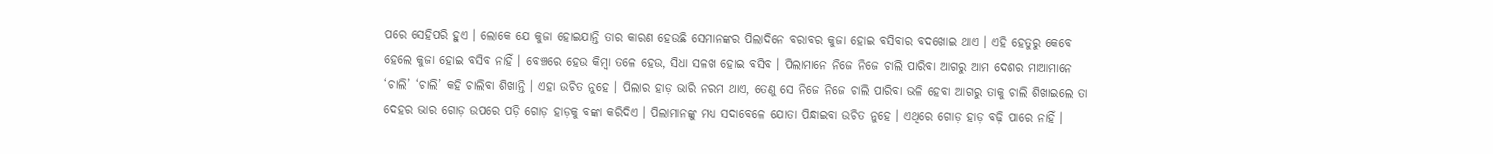ପରେ ସେହିପରି ହୁଏ । ଲୋକେ ଯେ କୁଜା ହୋଇଯାନ୍ତି ତାର କାରଣ ହେଉଛି ସେମାନଙ୍କର ପିଲାଦିନେ ବରାବର କୁଜା ହୋଇ ବସିବାର ବଦଖୋଇ ଥାଏ । ଏହି ହେତୁରୁ କେବେ ହେଲେ କୁଜା ହୋଇ ବସିବ ନାହିଁ । ବେଞ୍ଚରେ ହେଉ କିମ୍ବା ତଳେ ହେଉ, ସିଧା ସଳଖ ହୋଇ ବସିବ । ପିଲାମାନେ ନିଜେ ନିଜେ ଚାଲି ପାରିବା ଆଗରୁ ଆମ ଦେଶର ମାଆମାନେ ‘ଚାଲି’ ‘ଚାଲି’ କହି ଚାଲିବା ଶିଖାନ୍ତି । ଏହା ଉଚିତ ନୁହେ । ପିଲାର ହାଡ଼ ଭାରି ନରମ ଥାଏ, ତେଣୁ ସେ ନିଜେ ନିଜେ ଚାଲି ପାରିବା ଭଳି ହେବା ଆଗରୁ ତାକୁ ଚାଲି ଶିଖାଇଲେ ତା ଦେହର ଭାର ଗୋଡ଼ ଉପରେ ପଡ଼ି ଗୋଡ଼ ହାଡ଼କୁ ବଙ୍କା କରିଦିଏ । ପିଲାମାନଙ୍କୁ ମଧ୍ୟ ସଦାବେଳେ ଯୋତା ପିନ୍ଧାଇବା ଉଚିତ ନୁହେ । ଏଥିରେ ଗୋଡ଼ ହାଡ଼ ବଢ଼ି ପାରେ ନାହିଁ ।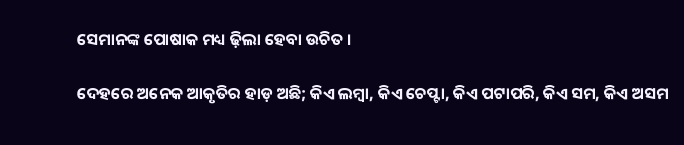ସେମାନଙ୍କ ପୋଷାକ ମଧ୍ୟ ଢ଼ିଲା ହେବା ଉଚିତ ।

ଦେହରେ ଅନେକ ଆକୃତିର ହାଡ଼ ଅଛି; କିଏ ଲମ୍ବା, କିଏ ଚେପ୍ଟା, କିଏ ପଟାପରି, କିଏ ସମ, କିଏ ଅସମ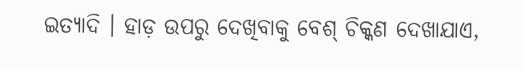ଇତ୍ୟାଦି । ହାଡ଼ ଉପରୁ ଦେଖିବାକୁ ବେଶ୍ ଚିକ୍କଣ ଦେଖାଯାଏ,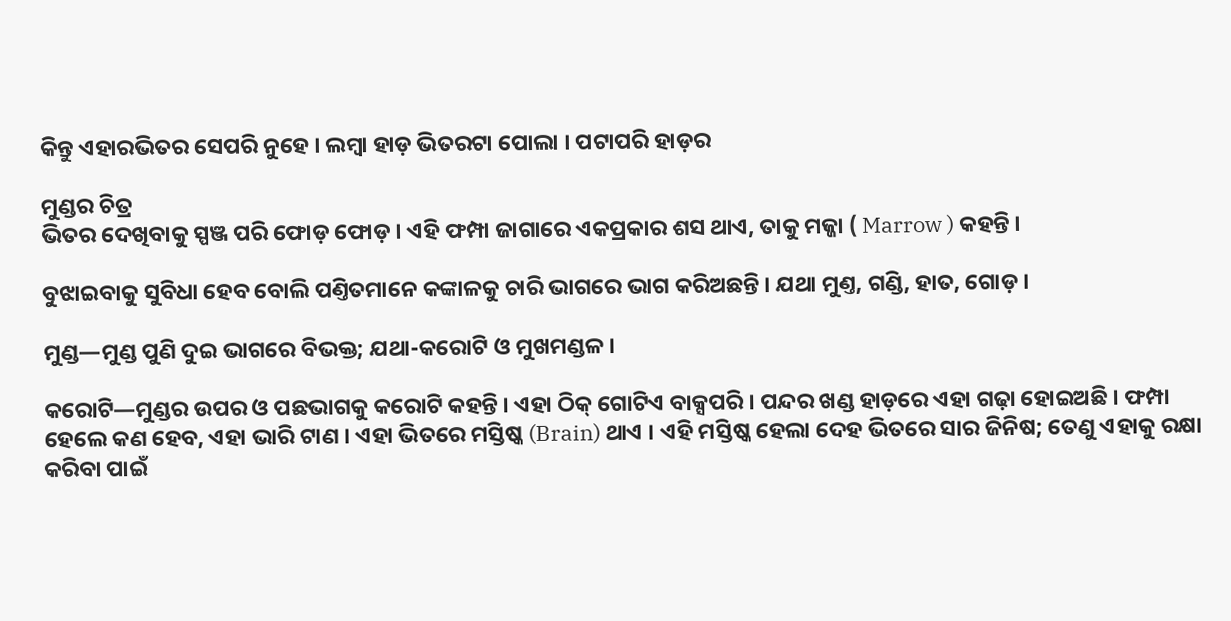କିନ୍ତୁ ଏହାରଭିତର ସେପରି ନୁହେ । ଲମ୍ବା ହାଡ଼ ଭିତରଟା ପୋଲା । ପଟାପରି ହାଡ଼ର

ମୁଣ୍ଡର ଚିତ୍ର
ଭିତର ଦେଖିବାକୁ ସ୍ପଞ୍ଜ ପରି ଫୋଡ଼ ଫୋଡ଼ । ଏହି ଫମ୍ପା ଜାଗାରେ ଏକପ୍ରକାର ଶସ ଥାଏ, ତାକୁ ମଜ୍ଜା ( Marrow ) କହନ୍ତି ।

ବୁଝାଇବାକୁ ସୁବିଧା ହେବ ବୋଲି ପଣ୍ତିତମାନେ କଙ୍କାଳକୁ ଚାରି ଭାଗରେ ଭାଗ କରିଅଛନ୍ତି । ଯଥା ମୁଣ୍ତ, ଗଣ୍ଡି, ହାତ, ଗୋଡ଼ ।

ମୁଣ୍ଡ—ମୁଣ୍ଡ ପୁଣି ଦୁଇ ଭାଗରେ ବିଭକ୍ତ; ଯଥା-କରୋଟି ଓ ମୁଖମଣ୍ଡଳ ।

କରୋଟି—ମୁଣ୍ଡର ଉପର ଓ ପଛଭାଗକୁ କରୋଟି କ‌ହନ୍ତି । ଏହା ଠିକ୍ ଗୋଟିଏ ବାକ୍ସପରି । ପନ୍ଦର ଖଣ୍ଡ ହାଡ଼ରେ ଏହା ଗଢ଼ା ହୋଇଅଛି । ଫମ୍ପା ହେଲେ କଣ ହେବ, ଏହା ଭାରି ଟାଣ । ଏହା ଭିତରେ ମସ୍ତିଷ୍କ (Brain) ଥାଏ । ଏହି ମସ୍ତିଷ୍କ ହେଲା ଦେହ ଭିତରେ ସାର ଜିନିଷ; ତେଣୁ ଏହାକୁ ରକ୍ଷା କରିବା ପାଇଁ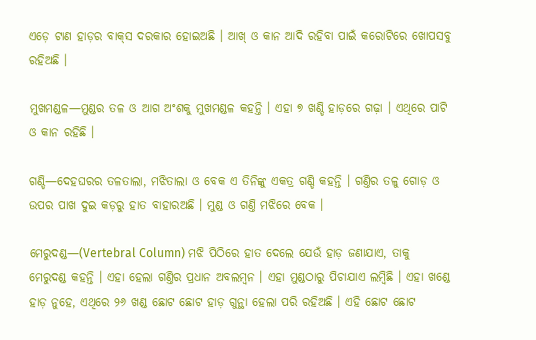ଏଡ଼େ ଟାଣ ହାଡ଼ର ବାକ୍‌ସ ଦରକାର ହୋଇଅଛି । ଆଖ୍ ଓ କାନ ଆଦି ରହିବା ପାଇଁ କରୋଟିରେ ଖୋପସବୁ ରହିଅଛି ।

ମୁଖମଣ୍ଡଳ—ମୁଣ୍ଡର ତଳ ଓ ଆଗ ଅଂଶକୁ ମୁଖମଣ୍ଡଳ କହନ୍ତି । ଏହା ୭ ଖଣ୍ଡି ହାଡ଼ରେ ଗଢ଼ା । ଏଥିରେ ପାଟି ଓ କାନ ରହିଛି ।

ଗଣ୍ଡି—ଦେହଘରର ତଳତାଲା, ମଝିତାଲା ଓ ବେକ ଏ ତିନିଙ୍କୁ ଏକତ୍ର ଗଣ୍ଡି କହନ୍ତି । ଗଣ୍ତିର ତଳୁ ଗୋଡ଼ ଓ ଉପର ପାଖ ଦୁଇ କଡ଼ରୁ ହାତ ବାହାରଅଛି । ମୁଣ୍ଡ ଓ ଗଣ୍ତି ମଝିରେ ବେକ ।

ମେରୁଦଣ୍ଡ—(Vertebral Column) ମଝି ପିଠିରେ ହାତ ଦେଲେ ଯେଉଁ ହାଡ଼ ଜଣାଯାଏ, ତାକୁ ମେରୁଦଣ୍ଡ କହନ୍ତି । ଏହା ହେଲା ଗଣ୍ତିର ପ୍ରଧାନ ଅବଲମ୍ବନ । ଏହା ମୁଣ୍ଡଠାରୁ ପିଚାଯାଏ ଲମ୍ବିଛି । ଏହା ଖଣ୍ଡେ ହାଡ଼ ନୁହେ, ଏଥିରେ ୨୬ ଖଣ୍ଡ ଛୋଟ ଛୋଟ ହାଡ଼ ଗୁନ୍ଥା ହେଲା ପରି ରହିଅଛି । ଏହି ଛୋଟ ଛୋଟ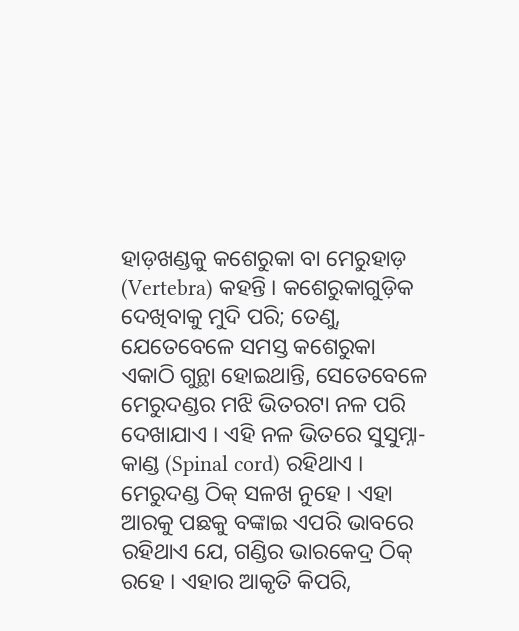ହାଡ଼ଖଣ୍ଡକୁ କଶେରୁକା ବା ମେରୁହାଡ଼ (Vertebra) କହନ୍ତି । କଶେରୁକାଗୁଡ଼ିକ ଦେଖିବାକୁ ମୁଦି ପରି; ତେଣୁ, ଯେତେବେଳେ ସମସ୍ତ କଶେରୁକା ଏକାଠି ଗୁନ୍ଥା ହୋଇଥାନ୍ତି, ସେତେବେଳେ ମେରୁଦଣ୍ଡର ମଝି ଭିତରଟା ନଳ ପରି ଦେଖାଯାଏ । ଏହି ନଳ ଭିତରେ ସୁସୁମ୍ନା-କାଣ୍ଡ (Spinal cord) ରହିଥାଏ । ମେରୁଦଣ୍ଡ ଠିକ୍ ସଳଖ ନୁହେ । ଏହା ଆରକୁ ପଛକୁ ବଙ୍କାଇ ଏପରି ଭାବରେ ରହିଥାଏ ଯେ, ଗଣ୍ଡିର ଭାରକେଦ୍ର ଠିକ୍ ରହେ । ଏହାର ଆକୃତି କିପରି,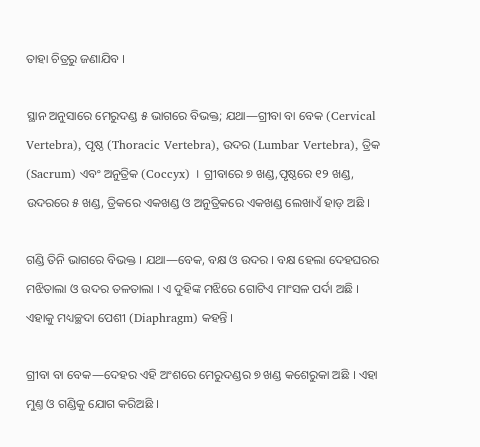ତାହା ଚିତ୍ରରୁ ଜଣାଯିବ ।

ସ୍ଥାନ ଅନୁସାରେ ମେରୁଦଣ୍ଡ ୫ ଭାଗରେ ବିଭକ୍ତ; ଯଥା—ଗ୍ରୀବା ବା ବେକ (Cervical Vertebra), ପୃଷ୍ଠ (Thoracic Vertebra), ଉଦର (Lumbar Vertebra), ତ୍ରିକ (Sacrum) ଏବଂ ଅନୁତ୍ରିକ (Coccyx) । ଗ୍ରୀବାରେ ୭ ଖଣ୍ଡ,ପୃଷ୍ଠରେ ୧୨ ଖଣ୍ଡ, ଉଦରରେ ୫ ଖଣ୍ଡ, ତ୍ରିକରେ ଏକଖଣ୍ଡ ଓ ଅନୁତ୍ରିକରେ ଏକଖଣ୍ଡ ଲେଖାଏଁ ହାଡ଼ ଅଛି ।

ଗଣ୍ଡି ତିନି ଭାଗରେ ବିଭକ୍ତ । ଯଥା—ବେକ, ବକ୍ଷ ଓ ଉଦର । ବକ୍ଷ ହେଲା ଦେହଘରର ମଝିତାଲା ଓ ଉଦର ତଳତାଲା । ଏ ଦୁହିଙ୍କ ମଝିରେ ଗୋଟିଏ ମାଂସଳ ପର୍ଦା ଅଛି । ଏହାକୁ ମଧ୍ୟଚ୍ଛଦା ପେଶୀ (Diaphragm) କହନ୍ତି ।

ଗ୍ରୀବା ବା ବେକ—ଦେହର ଏହି ଅଂଶରେ ମେରୁଦଣ୍ଡର ୭ ଖଣ୍ଡ କଶେରୁକା ଅଛି । ଏହା ମୁଣ୍ତ ଓ ଗଣ୍ଡିକୁ ଯୋଗ କରିଅଛି ।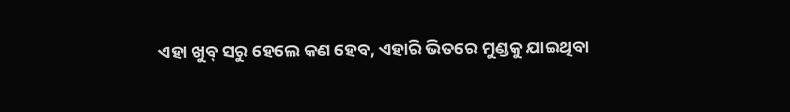ଏହା ଖୁବ୍ ସରୁ ହେଲେ କଣ ହେବ, ଏହାରି ଭିତରେ ମୁଣ୍ଡକୁ ଯାଇଥିବା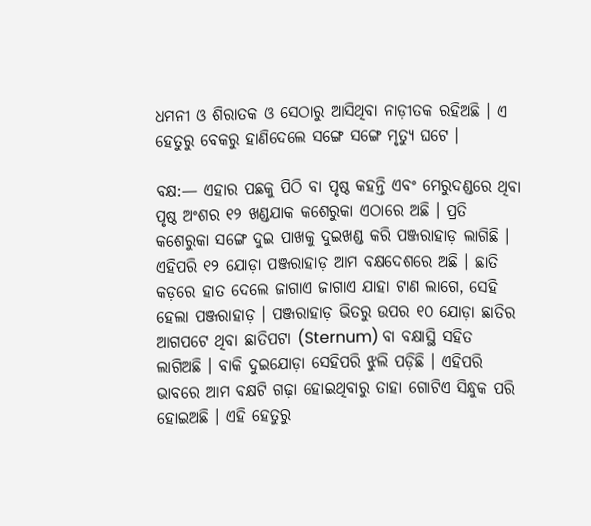ଧମନୀ ଓ ଶିରାତକ ଓ ସେଠାରୁ ଆସିଥିବା ନାଡ଼ୀତକ ରହିଅଛି । ଏ ହେତୁରୁ ବେକରୁ ହାଣିଦେଲେ ସଙ୍ଗେ ସଙ୍ଗେ ମୃତ୍ୟୁ ଘଟେ ।

ବକ୍ଷ:— ଏହାର ପଛକୁ ପିଠି ବା ପୃଷ୍ଠ କହନ୍ତି ଏବଂ ମେରୁଦଣ୍ଡରେ ଥିବା ପୃଷ୍ଠ ଅଂଶର ୧୨ ଖଣ୍ଡଯାକ କଶେରୁକା ଏଠାରେ ଅଛି । ପ୍ରତି କଶେରୁକା ସଙ୍ଗେ ଦୁଇ ପାଖକୁ ଦୁଇଖଣ୍ଡ କରି ପଞ୍ଜରାହାଡ଼ ଲାଗିଛି । ଏହିପରି ୧୨ ଯୋଡ଼ା ପଞ୍ଜରାହାଡ଼ ଆମ ବକ୍ଷଦେଶରେ ଅଛି । ଛାତି କଡ଼ରେ ହାତ ଦେଲେ ଜାଗାଏ ଜାଗାଏ ଯାହା ଟାଣ ଲାଗେ, ସେହି ହେଲା ପଞ୍ଜରାହାଡ଼ । ପଞ୍ଜରାହାଡ଼ ଭିତରୁ ଉପର ୧୦ ଯୋଡ଼ା ଛାତିର ଆଗପଟେ ଥିବା ଛାତିପଟା (Sternum) ବା ବକ୍ଷାସ୍ଥି ସହିତ ଲାଗିଅଛି । ବାକି ଦୁଇଯୋଡ଼ା ସେହିପରି ଝୁଲି ପଡ଼ିଛି । ଏହିପରି ଭାବରେ ଆମ ବକ୍ଷଟି ଗଢ଼ା ହୋଇଥିବାରୁ ତାହା ଗୋଟିଏ ସିନ୍ଧୁକ ପରି ହୋଇଅଛି । ଏହି ହେତୁରୁ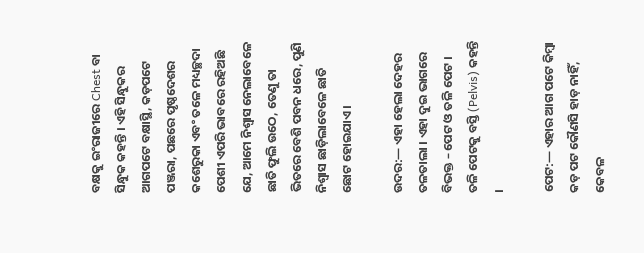ବକ୍ଷକୁ ଇଂରାଜୀରେ Chest ବା ସିନ୍ଧୁକ କହନ୍ତି । ଏହି ସିନ୍ଧୁକର ଆଗପଟେ ବକ୍ଷାସ୍ଥି, କଡ଼ପଟେ ପଞ୍ଜରା, ପଛରେ ପୃଷ୍ଠଦେଶର କଶେରୁକା ଏବଂ ତଳେ ମଧ୍ୟଚ୍ଛଦା ପେଶୀ ଏପରି ଭାବରେ ରହିଅଛି ଯେ, ଆମେ ନିଶ୍ୱାସ ନେଲାବେଳେ ଛାତି ଫୁଲି ଉଠେ, ତେଣୁ ତା ଭିତରେ ବେଶି ପବନ ଧରେ, ପୁଣି ନିଶ୍ୱାସ ଛାଡ଼ିଲାବେଳେ ଛାତି ଛୋଟ ହୋଇଯାଏ ।

ଉଦର:— ଏହା ହେଲା ଦେହର ତଳତାଲା । ଏହା ଦୁଇ ଭାଗରେ ବିଭକ୍ତ – ପେଟ ଓ ତଳି ପେଟ । ତଳି ପେଟକୁ ବସ୍ତି (Pelvis) କହନ୍ତି ।

ପେଟ:— ଏହାର ଆଗ ପଟେ କିମ୍ବା କଡ଼ ପଟ କୌଣସି ହାଡ଼ ନାହିଁ, କେବଳ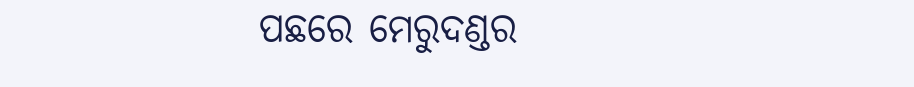ପଛରେ ମେରୁଦଣ୍ଡର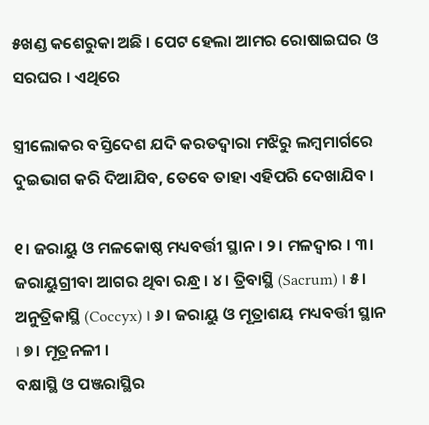୫ଖଣ୍ଡ କଶେରୁକା ଅଛି । ପେଟ ହେଲା ଆମର ରୋଷାଇଘର ଓ ସରଘର । ଏଥିରେ

ସ୍ତ୍ରୀଲୋକର ବସ୍ତିଦେଶ ଯଦି କରତଦ୍ୱାରା ମଝିରୁ ଲମ୍ବମାର୍ଗରେ ଦୁଇଭାଗ କରି ଦିଆଯିବ, ତେବେ ତାହା ଏହିପରି ଦେଖାଯିବ ।

୧। ଜରାୟୁ ଓ ମଳକୋଷ୍ଠ ମଧ୍ୟବର୍ତ୍ତୀ ସ୍ଥାନ । ୨। ମଳଦ୍ୱାର । ୩। ଜରାୟୁଗ୍ରୀବା ଆଗର ଥିବା ରନ୍ଧ୍ର । ୪। ତ୍ରିବାସ୍ଥି (Sacrum) । ୫। ଅନୁତ୍ରିକାସ୍ଥି (Coccyx) । ୬। ଜରାୟୁ ଓ ମୂତ୍ରାଶୟ ମଧ୍ୟବର୍ତ୍ତୀ ସ୍ଥାନ । ୭। ମୂତ୍ରନଳୀ ।
ବକ୍ଷାସ୍ଥି ଓ ପଞ୍ଜରାସ୍ଥିର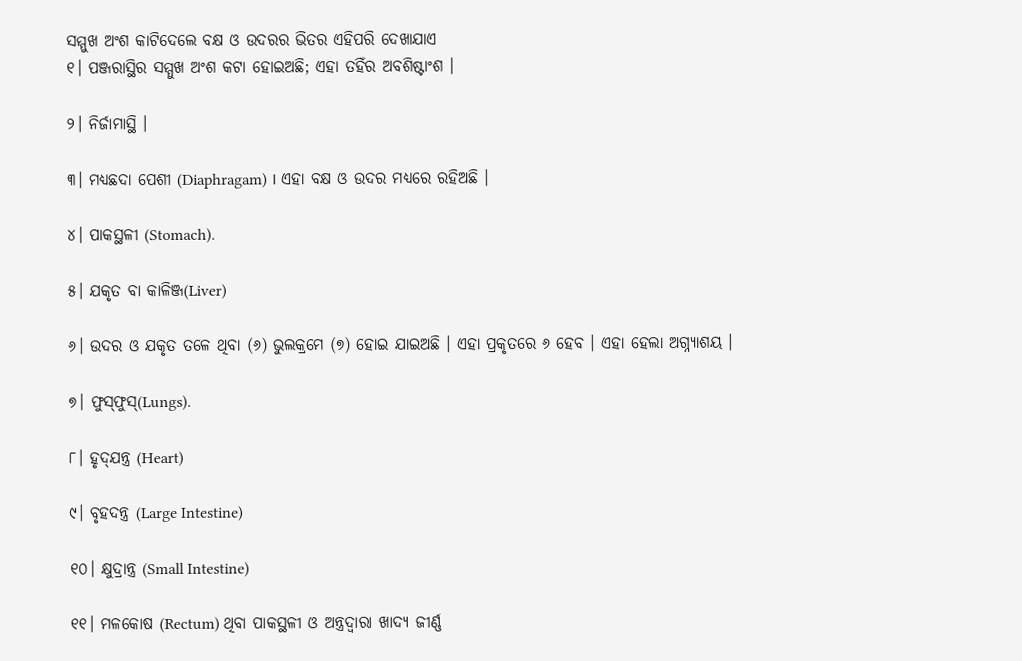ସମ୍ମୁଖ ଅଂଶ କାଟିଦେଲେ ବକ୍ଷ ଓ ଉଦରର ଭିତର ଏହିପରି ଦେଖାଯାଏ
୧। ପଞ୍ଜରାସ୍ଥିର ସମ୍ମୁଖ ଅଂଶ କଟା ହୋଇଅଛି; ଏହା ତ‌ହିଁର ଅବଶିଷ୍ଟାଂଶ ।

୨। ନିର୍ଜାମାସ୍ଥି ।

୩। ମଧ୍ୟଛଦା ପେଶୀ (Diaphragam) । ଏହା ବକ୍ଷ ଓ ଉଦର ମଧ୍ୟରେ ରହିଅଛି ।

୪। ପାକସ୍ଥଳୀ (Stomach).

୫। ଯକୃତ ବା କାଳିଞ୍ଜ(Liver)

୬। ଉଦର ଓ ଯକୃତ ତଳେ ଥିବା (୬) ଭୁଲକ୍ରମେ (୭) ହୋଇ ଯାଇଅଛି । ଏହା ପ୍ରକୃତରେ ୬ ହେବ । ଏହା ହେଲା ଅଗ୍ନ୍ୟାଶୟ ।

୭। ଫୁସ୍‌ଫୁସ୍(Lungs).

୮। ହୃଦ୍‌ଯନ୍ତ୍ର (Heart)

୯। ବୃହଦନ୍ତ୍ର (Large Intestine)

୧୦। କ୍ଷୁଦ୍ରାନ୍ତ୍ର (Small Intestine)

୧୧। ମଳକୋଷ (Rectum) ଥିବା ପାକସ୍ଥଳୀ ଓ ଅନ୍ତ୍ରଦ୍ୱାରା ଖାଦ୍ୟ ଜୀର୍ଣ୍ଣ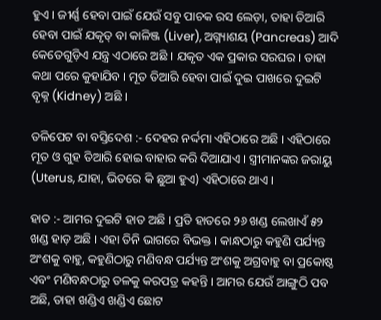ହୁଏ । ଜୀର୍ଣ୍ଣ ହେବା ପାଇଁ ଯେଉଁ ସବୁ ପାଚକ ରସ ଲେଡ଼ା, ତାହା ତିଆରି ହେବା ପାଇଁ ଯକୃତ୍ ବା କାଳିଞ୍ଜ (Liver), ଅଗ୍ନ୍ୟାଶୟ (Pancreas) ଆଦି କେତେଗୁଡ଼ିଏ ଯନ୍ତ୍ର ଏଠାରେ ଅଛି । ଯକୃତ ଏକ ପ୍ରକାର ସରଘର । ତାହା କଥା ପରେ କୁହାଯିବ । ମୂତ ତିଆରି ହେବା ପାଇଁ ଦୁଇ ପାଖରେ ଦୁଇଟି ବୃକ୍ନ (Kidney) ଅଛି ।

ତଳିପେଟ ବା ବସ୍ତିଦେଶ :- ଦେହର ନର୍ଦ୍ଦମା ଏହିଠାରେ ଅଛି । ଏହିଠାରେ ମୂତ ଓ ଗୁହ ତିଆରି ହୋଇ ବାହାର କରି ଦିଆଯାଏ । ସ୍ତ୍ରୀମାନଙ୍କର ଜରାୟୁ (Uterus, ଯାହା, ଭିତରେ କି ଛୁଆ ହୁଏ) ଏହିଠାରେ ଥାଏ ।

ହାତ :- ଆମର ଦୁଇଟି ହାତ ଅଛି । ପ୍ରତି ହାତରେ ୨୬ ଖଣ୍ଡ ଲେଖାଏଁ ୫୨ ଖଣ୍ଡ ହାଡ଼ ଅଛି । ଏହା ତିନି ଭାଗରେ ବିଭକ୍ତ । କାନ୍ଧଠାରୁ କହୁଣି ପର୍ଯ୍ୟନ୍ତ ଅଂଶକୁ ବାହୁ, କ‌ହୁଣିଠାରୁ ମଣିବନ୍ଧ ପର୍ଯ୍ୟନ୍ତ ଅଂଶକୁ ଅଗ୍ରବାହୁ ବା ପ୍ରକୋଷ୍ଠ ଏବଂ ମଣିବନ୍ଧଠାରୁ ତଳକୁ କରପତ୍ର କ‌ହ‌ନ୍ତି । ଆମର ଯେଉଁ ଆଙ୍ଗୁଠି ପବ ଅଛି, ତାହା ଖଣ୍ଡିଏ ଖଣ୍ଡିଏ ଛୋଟ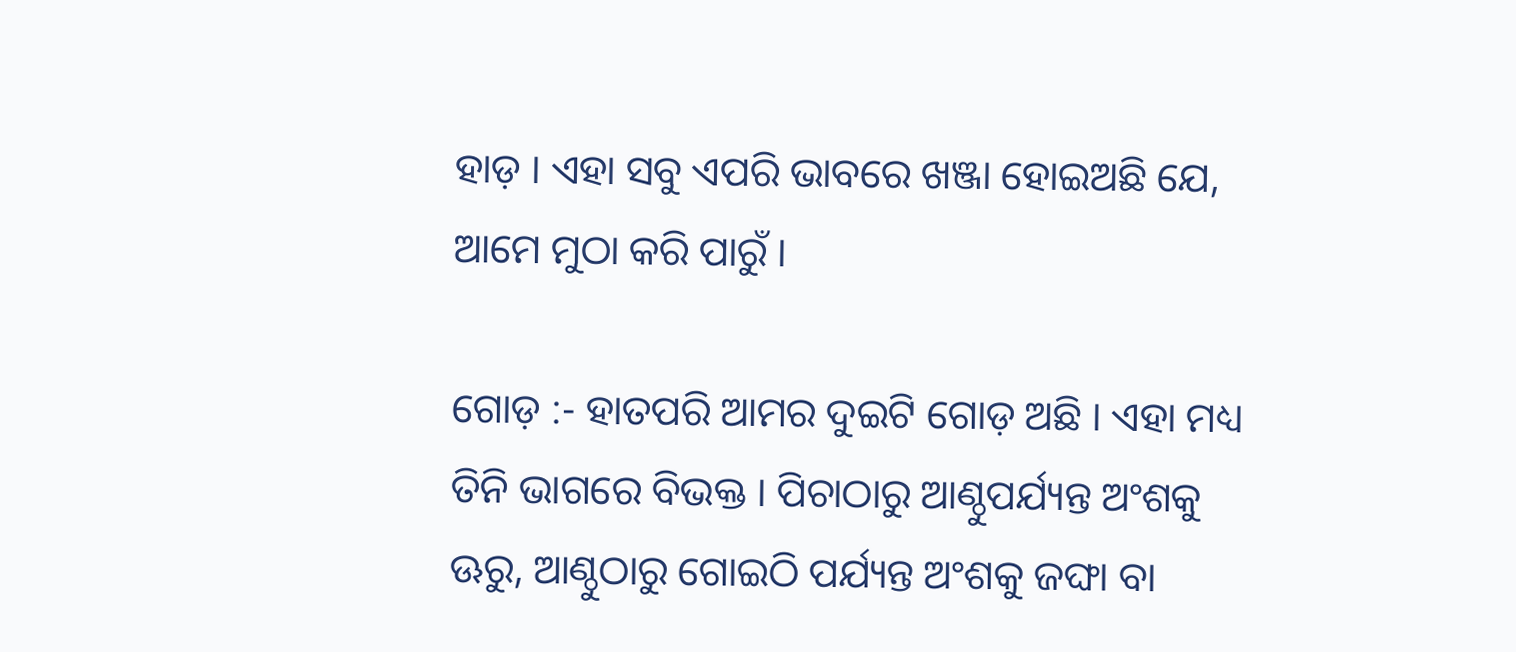ହାଡ଼ । ଏହା ସବୁ ଏପରି ଭାବରେ ଖଞ୍ଜା ହୋଇଅଛି ଯେ, ଆମେ ମୁଠା କରି ପାରୁଁ ।

ଗୋଡ଼ :- ହାତପରି ଆମର ଦୁଇଟି ଗୋଡ଼ ଅଛି । ଏହା ମଧ୍ୟ ତିନି ଭାଗରେ ବିଭକ୍ତ । ପିଚାଠାରୁ ଆଣ୍ଠୁପର୍ଯ୍ୟନ୍ତ ଅଂଶକୁ ଊରୁ, ଆଣ୍ଠୁଠାରୁ ଗୋଇଠି ପର୍ଯ୍ୟନ୍ତ ଅଂଶକୁ ଜଙ୍ଘା ବା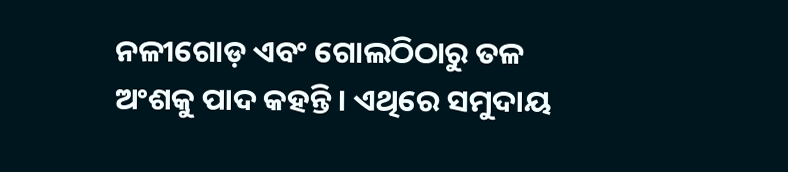ନଳୀଗୋଡ଼ ଏବଂ ଗୋଲଠିଠାରୁ ତଳ ଅଂଶକୁ ପାଦ କହନ୍ତି । ଏଥିରେ ସମୁଦାୟ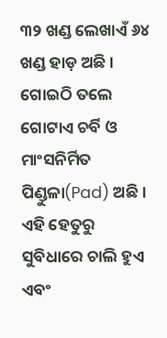୩୨ ଖଣ୍ଡ ଲେଖାଏଁ ୬୪ ଖଣ୍ଡ ହାଡ଼ ଅଛି । ଗୋଇଠି ତଲେ ଗୋଟାଏ ଚର୍ବି ଓ ମାଂସନିର୍ମିତ ପିଣ୍ଡୁଳା(Pad) ଅଛି । ଏହି ହେତୁରୁ ସୁବିଧାରେ ଚାଲି ହୁଏ ଏବଂ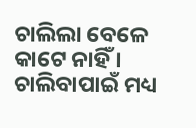ଚାଲିଲା ବେଳେ କାଟେ ନାହିଁ । ଚାଲିବାପାଇଁ ମଧ୍ୟ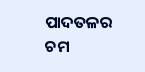ପାଦତଳର ଚମ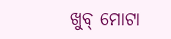ଖୁବ୍ ମୋଟା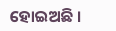ହୋଇଅଛି ।